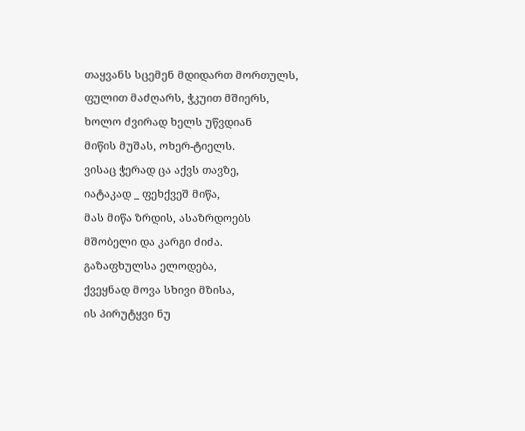თაყვანს სცემენ მდიდართ მორთულს,
ფულით მაძღარს, ჭკუით მშიერს,
ხოლო ძვირად ხელს უწვდიან
მიწის მუშას, ოხერ-ტიელს.
ვისაც ჭერად ცა აქვს თავზე,
იატაკად _ ფეხქვეშ მიწა,
მას მიწა ზრდის, ასაზრდოებს
მშობელი და კარგი ძიძა.
გაზაფხულსა ელოდება,
ქვეყნად მოვა სხივი მზისა,
ის პირუტყვი ნუ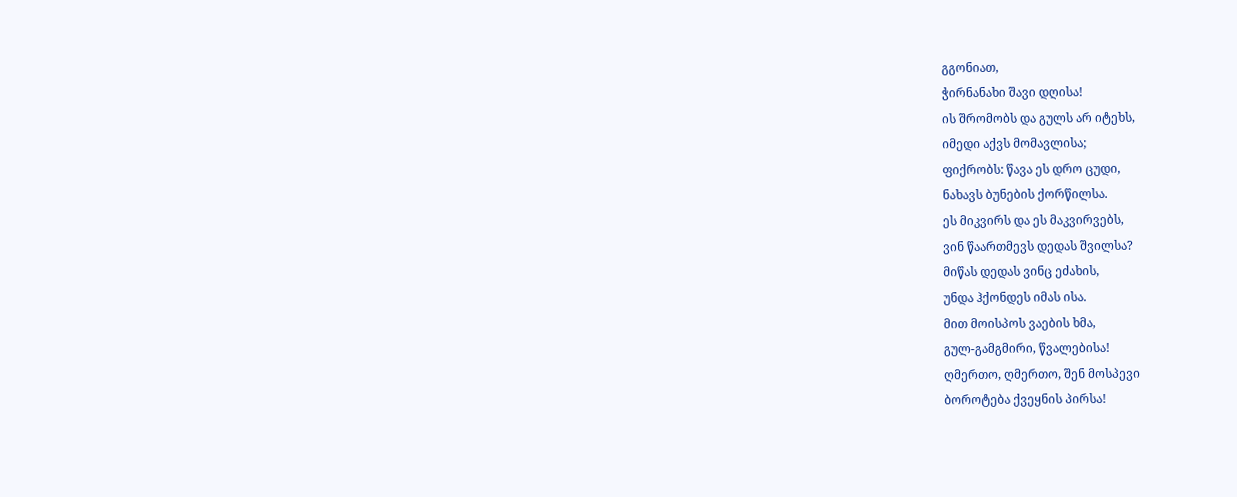გგონიათ,
ჭირნანახი შავი დღისა!
ის შრომობს და გულს არ იტეხს,
იმედი აქვს მომავლისა;
ფიქრობს: წავა ეს დრო ცუდი,
ნახავს ბუნების ქორწილსა.
ეს მიკვირს და ეს მაკვირვებს,
ვინ წაართმევს დედას შვილსა?
მიწას დედას ვინც ეძახის,
უნდა ჰქონდეს იმას ისა.
მით მოისპოს ვაების ხმა,
გულ-გამგმირი, წვალებისა!
ღმერთო, ღმერთო, შენ მოსპევი
ბოროტება ქვეყნის პირსა!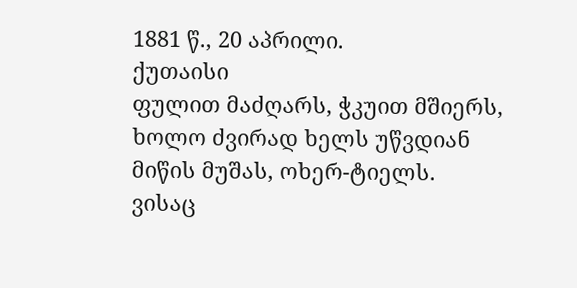1881 წ., 20 აპრილი.
ქუთაისი
ფულით მაძღარს, ჭკუით მშიერს,
ხოლო ძვირად ხელს უწვდიან
მიწის მუშას, ოხერ-ტიელს.
ვისაც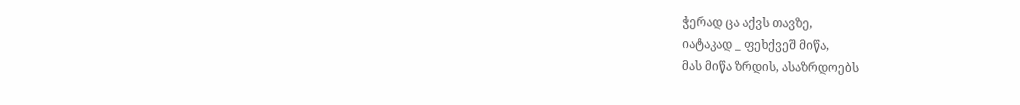ჭერად ცა აქვს თავზე,
იატაკად _ ფეხქვეშ მიწა,
მას მიწა ზრდის, ასაზრდოებს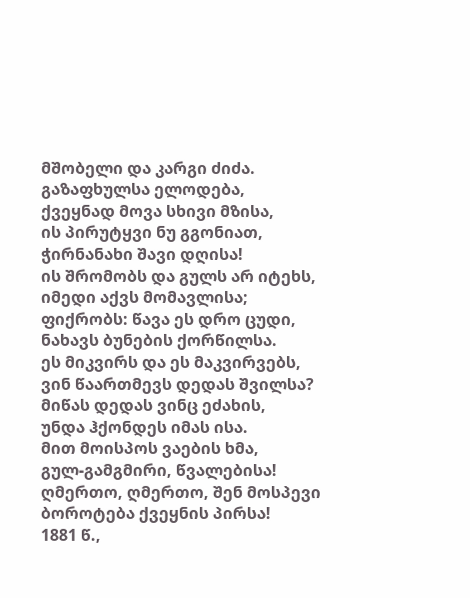მშობელი და კარგი ძიძა.
გაზაფხულსა ელოდება,
ქვეყნად მოვა სხივი მზისა,
ის პირუტყვი ნუ გგონიათ,
ჭირნანახი შავი დღისა!
ის შრომობს და გულს არ იტეხს,
იმედი აქვს მომავლისა;
ფიქრობს: წავა ეს დრო ცუდი,
ნახავს ბუნების ქორწილსა.
ეს მიკვირს და ეს მაკვირვებს,
ვინ წაართმევს დედას შვილსა?
მიწას დედას ვინც ეძახის,
უნდა ჰქონდეს იმას ისა.
მით მოისპოს ვაების ხმა,
გულ-გამგმირი, წვალებისა!
ღმერთო, ღმერთო, შენ მოსპევი
ბოროტება ქვეყნის პირსა!
1881 წ.,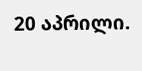20 აპრილი.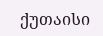ქუთაისი